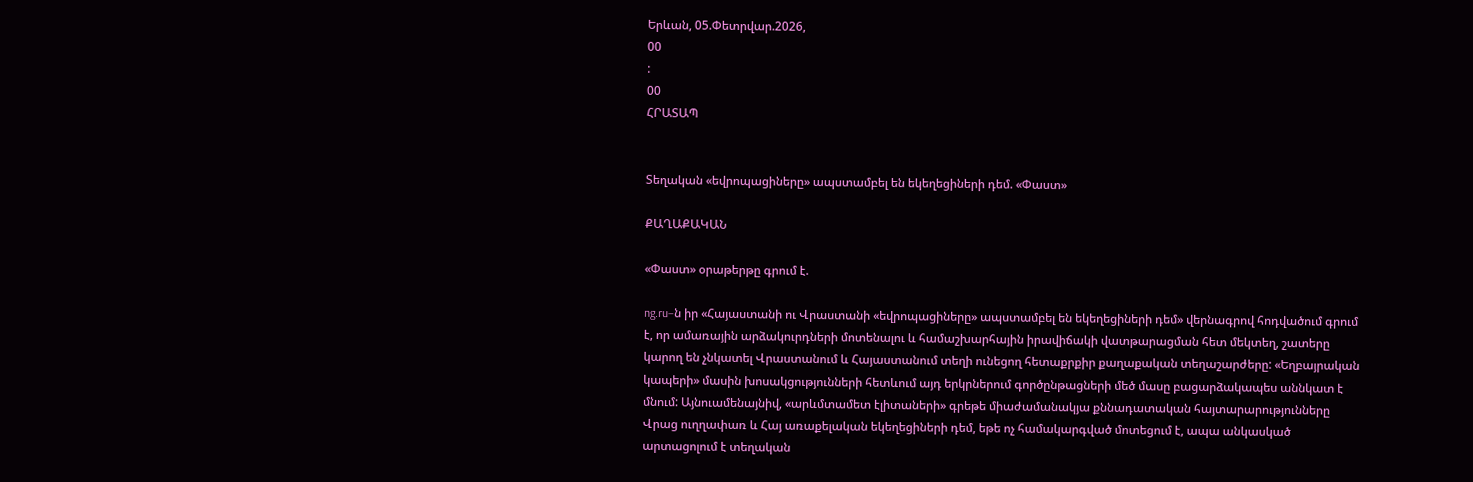Երևան, 05.Փետրվար.2026,
00
:
00
ՀՐԱՏԱՊ


Տեղական «եվրոպացիները» ապստամբել են եկեղեցիների դեմ. «Փաստ»

ՔԱՂԱՔԱԿԱՆ

«Փաստ» օրաթերթը գրում է.

ng.ru–ն իր «Հայաստանի ու Վրաստանի «եվրոպացիները» ապստամբել են եկեղեցիների դեմ» վերնագրով հոդվածում գրում է, որ ամառային արձակուրդների մոտենալու և համաշխարհային իրավիճակի վատթարացման հետ մեկտեղ, շատերը կարող են չնկատել Վրաստանում և Հայաստանում տեղի ունեցող հետաքրքիր քաղաքական տեղաշարժերը: «Եղբայրական կապերի» մասին խոսակցությունների հետևում այդ երկրներում գործընթացների մեծ մասը բացարձակապես աննկատ է մնում: Այնուամենայնիվ, «արևմտամետ էլիտաների» գրեթե միաժամանակյա քննադատական հայտարարությունները Վրաց ուղղափառ և Հայ առաքելական եկեղեցիների դեմ, եթե ոչ համակարգված մոտեցում է, ապա անկասկած արտացոլում է տեղական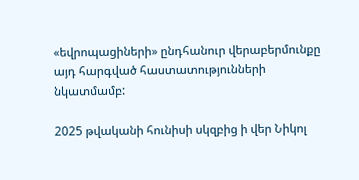«եվրոպացիների» ընդհանուր վերաբերմունքը այդ հարգված հաստատությունների նկատմամբ:

2025 թվականի հունիսի սկզբից ի վեր Նիկոլ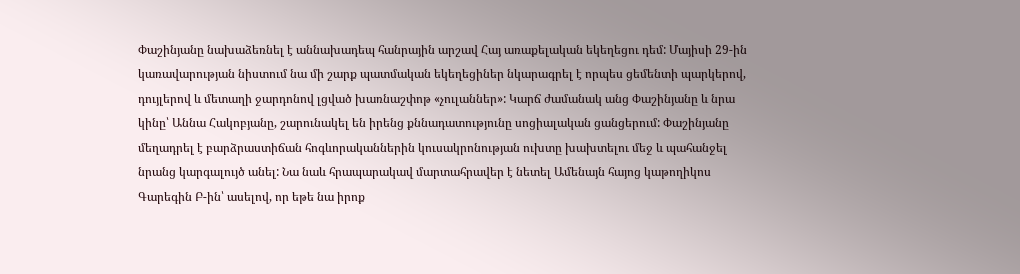Փաշինյանը նախաձեռնել է աննախադեպ հանրային արշավ Հայ առաքելական եկեղեցու դեմ: Մայիսի 29-ին կառավարության նիստում նա մի շարք պատմական եկեղեցիներ նկարագրել է որպես ցեմենտի պարկերով, դույլերով և մետաղի ջարդոնով լցված խառնաշփոթ «չուլաններ»: Կարճ ժամանակ անց Փաշինյանը և նրա կինը՝ Աննա Հակոբյանը, շարունակել են իրենց քննադատությունը սոցիալական ցանցերում: Փաշինյանը մեղադրել է բարձրաստիճան հոգևորականներին կուսակրոնության ուխտը խախտելու մեջ և պահանջել նրանց կարգալույծ անել: Նա նաև հրապարակավ մարտահրավեր է նետել Ամենայն հայոց կաթողիկոս Գարեգին Բ-ին՝ ասելով, որ եթե նա իրոք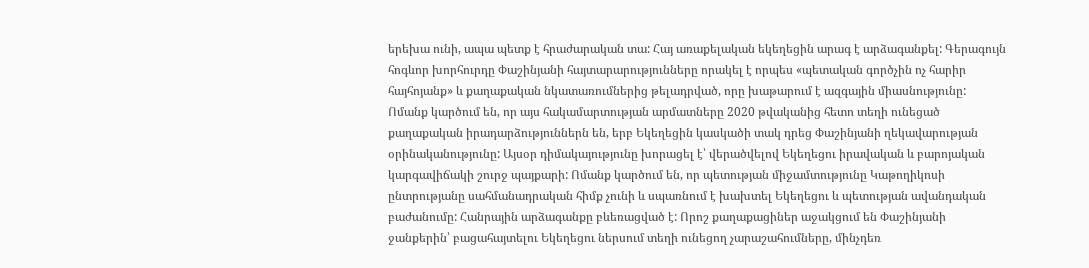երեխա ունի, ապա պետք է հրաժարական տա: Հայ առաքելական եկեղեցին արագ է արձագանքել: Գերագույն հոգևոր խորհուրդը Փաշինյանի հայտարարությունները որակել է որպես «պետական գործչին ոչ հարիր հայհոյանք» և քաղաքական նկատառումներից թելադրված, որը խաթարում է ազգային միասնությունը: Ոմանք կարծում են, որ այս հակամարտության արմատները 2020 թվականից հետո տեղի ունեցած քաղաքական իրադարձություններն են, երբ Եկեղեցին կասկածի տակ դրեց Փաշինյանի ղեկավարության օրինականությունը: Այսօր դիմակայությունը խորացել է՝ վերածվելով Եկեղեցու իրավական և բարոյական կարգավիճակի շուրջ պայքարի: Ոմանք կարծում են, որ պետության միջամտությունը Կաթողիկոսի ընտրությանը սահմանադրական հիմք չունի և սպառնում է խախտել Եկեղեցու և պետության ավանդական բաժանումը: Հանրային արձագանքը բևեռացված է: Որոշ քաղաքացիներ աջակցում են Փաշինյանի ջանքերին՝ բացահայտելու Եկեղեցու ներսում տեղի ունեցող չարաշահումները, մինչդեռ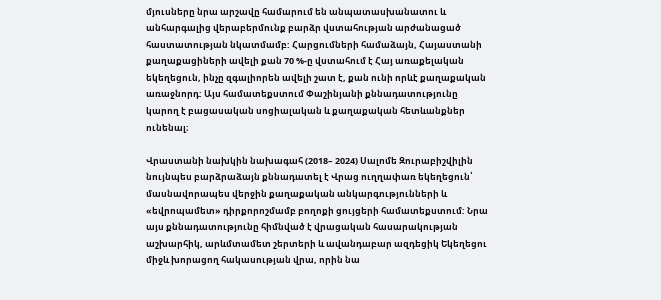մյուսները նրա արշավը համարում են անպատասխանատու և անհարգալից վերաբերմունք բարձր վստահության արժանացած հաստատության նկատմամբ: Հարցումների համաձայն, Հայաստանի քաղաքացիների ավելի քան 70 %-ը վստահում է Հայ առաքելական եկեղեցուն, ինչը զգալիորեն ավելի շատ է, քան ունի որևէ քաղաքական առաջնորդ: Այս համատեքստում Փաշինյանի քննադատությունը կարող է բացասական սոցիալական և քաղաքական հետևանքներ ունենալ։

Վրաստանի նախկին նախագահ (2018– 2024) Սալոմե Զուրաբիշվիլին նույնպես բարձրաձայն քննադատել է Վրաց ուղղափառ եկեղեցուն՝ մասնավորապես վերջին քաղաքական անկարգությունների և «եվրոպամետ» դիրքորոշմամբ բողոքի ցույցերի համատեքստում: Նրա այս քննադատությունը հիմնված է վրացական հասարակության աշխարհիկ, արևմտամետ շերտերի և ավանդաբար ազդեցիկ Եկեղեցու միջև խորացող հակասության վրա, որին նա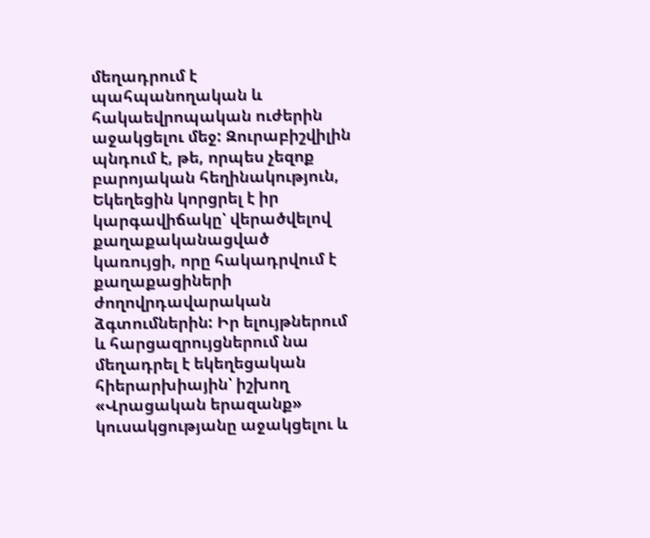մեղադրում է պահպանողական և հակաեվրոպական ուժերին աջակցելու մեջ: Զուրաբիշվիլին պնդում է, թե, որպես չեզոք բարոյական հեղինակություն, Եկեղեցին կորցրել է իր կարգավիճակը՝ վերածվելով քաղաքականացված կառույցի, որը հակադրվում է քաղաքացիների ժողովրդավարական ձգտումներին: Իր ելույթներում և հարցազրույցներում նա մեղադրել է եկեղեցական հիերարխիային՝ իշխող «Վրացական երազանք» կուսակցությանը աջակցելու և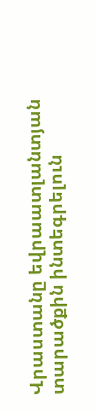Վրաստանը եվրաատլանտյան տարածքին ինտեգրելուն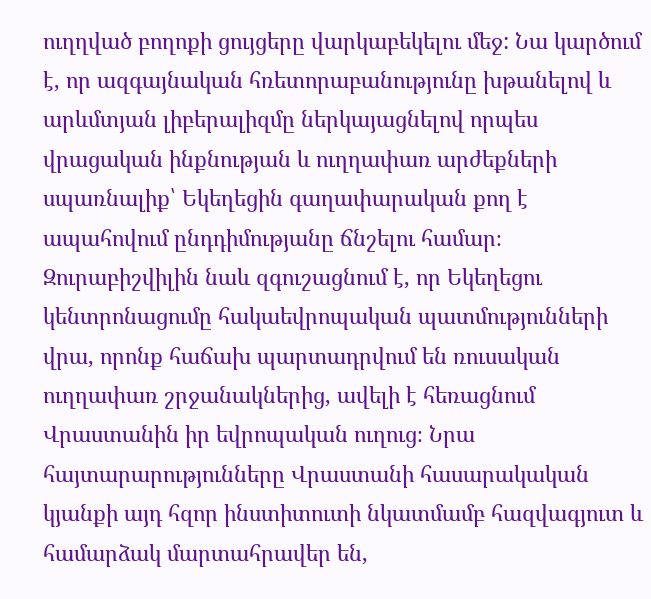ուղղված բողոքի ցույցերը վարկաբեկելու մեջ: Նա կարծում է, որ ազգայնական հռետորաբանությունը խթանելով և արևմտյան լիբերալիզմը ներկայացնելով որպես վրացական ինքնության և ուղղափառ արժեքների սպառնալիք՝ Եկեղեցին գաղափարական քող է ապահովում ընդդիմությանը ճնշելու համար։ Զուրաբիշվիլին նաև զգուշացնում է, որ Եկեղեցու կենտրոնացումը հակաեվրոպական պատմությունների վրա, որոնք հաճախ պարտադրվում են ռուսական ուղղափառ շրջանակներից, ավելի է հեռացնում Վրաստանին իր եվրոպական ուղուց։ Նրա հայտարարությունները Վրաստանի հասարակական կյանքի այդ հզոր ինստիտուտի նկատմամբ հազվագյուտ և համարձակ մարտահրավեր են,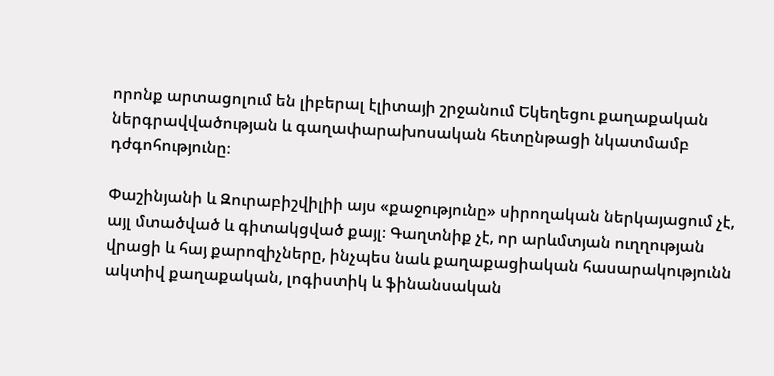որոնք արտացոլում են լիբերալ էլիտայի շրջանում Եկեղեցու քաղաքական ներգրավվածության և գաղափարախոսական հետընթացի նկատմամբ դժգոհությունը։

Փաշինյանի և Զուրաբիշվիլիի այս «քաջությունը» սիրողական ներկայացում չէ, այլ մտածված և գիտակցված քայլ։ Գաղտնիք չէ, որ արևմտյան ուղղության վրացի և հայ քարոզիչները, ինչպես նաև քաղաքացիական հասարակությունն ակտիվ քաղաքական, լոգիստիկ և ֆինանսական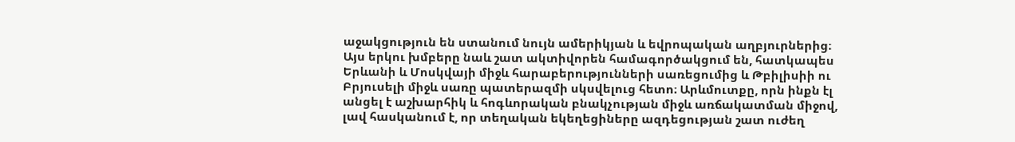աջակցություն են ստանում նույն ամերիկյան և եվրոպական աղբյուրներից։ Այս երկու խմբերը նաև շատ ակտիվորեն համագործակցում են, հատկապես Երևանի և Մոսկվայի միջև հարաբերությունների սառեցումից և Թբիլիսիի ու Բրյուսելի միջև սառը պատերազմի սկսվելուց հետո։ Արևմուտքը, որն ինքն էլ անցել է աշխարհիկ և հոգևորական բնակչության միջև առճակատման միջով, լավ հասկանում է, որ տեղական եկեղեցիները ազդեցության շատ ուժեղ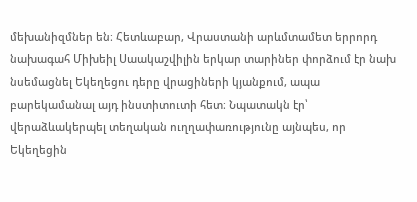մեխանիզմներ են։ Հետևաբար, Վրաստանի արևմտամետ երրորդ նախագահ Միխեիլ Սաակաշվիլին երկար տարիներ փորձում էր նախ նսեմացնել Եկեղեցու դերը վրացիների կյանքում, ապա բարեկամանալ այդ ինստիտուտի հետ։ Նպատակն էր՝ վերաձևակերպել տեղական ուղղափառությունը այնպես, որ Եկեղեցին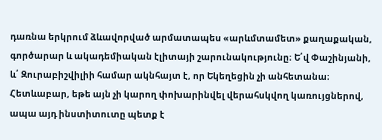դառնա երկրում ձևավորված արմատապես «արևմտամետ» քաղաքական, գործարար և ակադեմիական էլիտայի շարունակությունը։ Ե՛վ Փաշինյանի, և՛ Զուրաբիշվիլիի համար ակնհայտ է, որ Եկեղեցին չի անհետանա։ Հետևաբար, եթե այն չի կարող փոխարինվել վերահսկվող կառույցներով, ապա այդ ինստիտուտը պետք է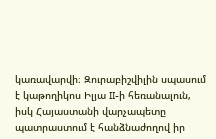կառավարվի։ Զուրաբիշվիլին սպասում է կաթողիկոս Իլյա II-ի հեռանալուն, իսկ Հայաստանի վարչապետը պատրաստում է հանձնաժողով իր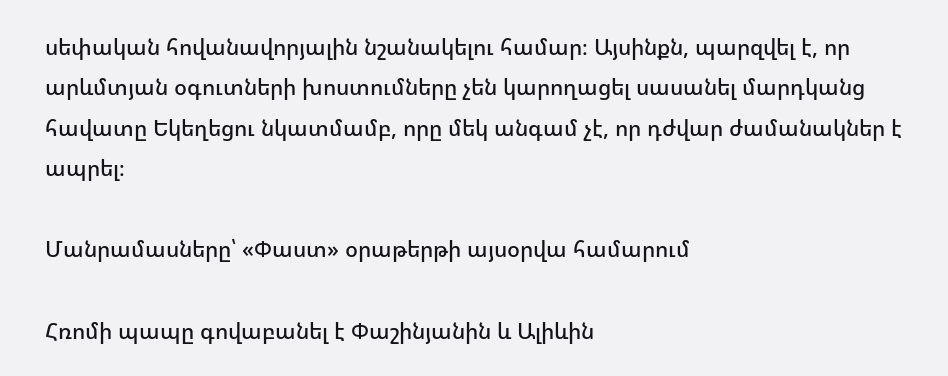սեփական հովանավորյալին նշանակելու համար։ Այսինքն, պարզվել է, որ արևմտյան օգուտների խոստումները չեն կարողացել սասանել մարդկանց հավատը Եկեղեցու նկատմամբ, որը մեկ անգամ չէ, որ դժվար ժամանակներ է ապրել։

Մանրամասները՝ «Փաստ» օրաթերթի այսօրվա համարում

Հռոմի պապը գովաբանել է Փաշինյանին և Ալիևին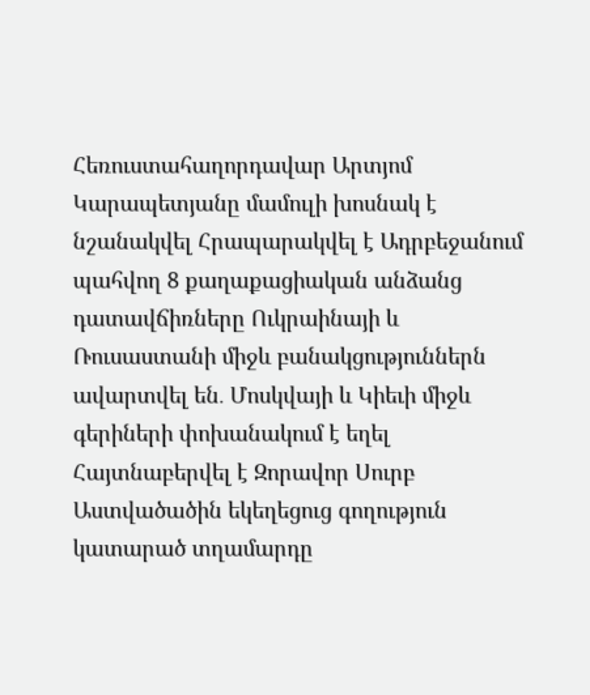Հեռուստահաղորդավար Արտյոմ Կարապետյանը մամուլի խոսնակ է նշանակվել Հրապարակվել է Ադրբեջանում պահվող 8 քաղաքացիական անձանց դատավճիռները Ուկրաինայի և Ռուսաստանի միջև բանակցություններն ավարտվել են․ Մոսկվայի և Կիեւի միջև գերիների փոխանակում է եղել Հայտնաբերվել է Զորավոր Սուրբ Աստվածածին եկեղեցուց գողություն կատարած տղամարդը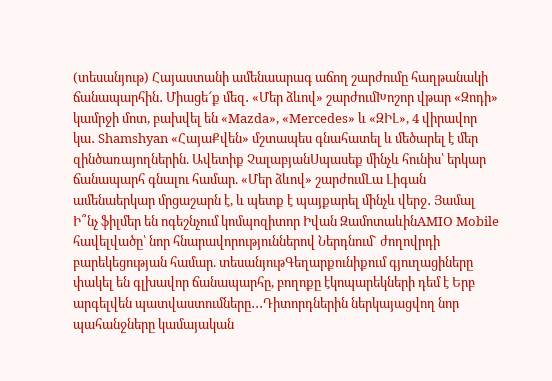(տեսանյութ) Հայաստանի ամենաարագ աճող շարժումը հաղթանակի ճանապարհին․ Միացե՜ք մեզ․ «Մեր ձևով» շարժումԽոշոր վթար «Զոդի» կամրջի մոտ, բախվել են «Mazda», «Mercedes» և «ԶԻԼ», 4 վիրավոր կա․ Shamshyan «ՀայաՔվեն» մշտապես գնահատել և մեծարել է մեր զինծառայողներին. Ավետիք ՉալաբյանՍպասեք մինչև հունիս՝ երկար ճանապարհ գնալու համար. «Մեր ձևով» շարժումԼա Լիգան ամենաերկար մրցաշարն է, և պետք է պայքարել մինչև վերջ․ Յամալ Ի՞նչ ֆիլմեր են ոգեշնչում կոմպոզիտոր Իվան ԶամոտաևինAMIO Mobile հավելվածը՝ նոր հնարավորություններով Ներդնում` ժողովրդի բարեկեցության համար. տեսանյութԳեղարքունիքում գյուղացիները փակել են գլխավոր ճանապարհը, բողոքը էկոպարեկների դեմ է Երբ արգելվեն պատվաստումները․․․Դիտորդներին ներկայացվող նոր պահանջները կամայական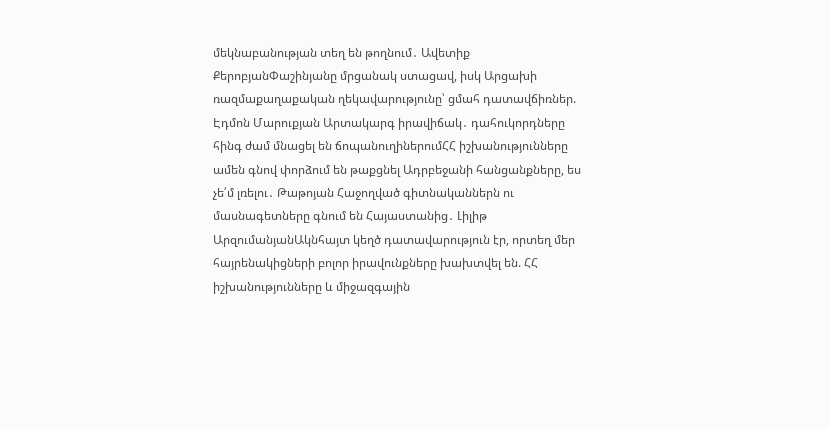մեկնաբանության տեղ են թողնում․ Ավետիք ՔերոբյանՓաշինյանը մրցանակ ստացավ, իսկ Արցախի ռազմաքաղաքական ղեկավարությունը՝ ցմահ դատավճիռներ. Էդմոն Մարուքյան Արտակարգ իրավիճակ․ դահուկորդները հինգ ժամ մնացել են ճոպանուղիներումՀՀ իշխանությունները ամեն գնով փորձում են թաքցնել Ադրբեջանի հանցանքները, ես չե՛մ լռելու․ Թաթոյան Հաջողված գիտնականներն ու մասնագետները գնում են Հայաստանից․ Լիլիթ ԱրզումանյանԱկնհայտ կեղծ դատավարություն էր, որտեղ մեր հայրենակիցների բոլոր իրավունքները խախտվել են. ՀՀ իշխանությունները և միջազգային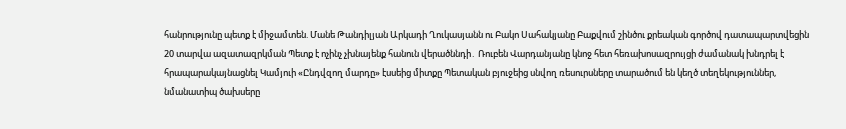հանրությունը պետք է միջամտեն. Մանե Թանդիլյան Արկադի Ղուկասյանն ու Բակո Սահակյանը Բաքվում շինծու քրեական գործով դատապարտվեցին 20 տարվա ազատազրկման Պետք է ոչինչ չխնայենք հանուն վերածննդի․ Ռուբեն Վարդանյանը կնոջ հետ հեռախոսազրույցի ժամանակ խնդրել է հրապարակայնացնել Կամյուի «Ընդվզող մարդը» էսսեից միտքը Պետական բյուջեից սնվող ռեսուրսները տարածում են կեղծ տեղեկություններ, նմանատիպ ծախսերը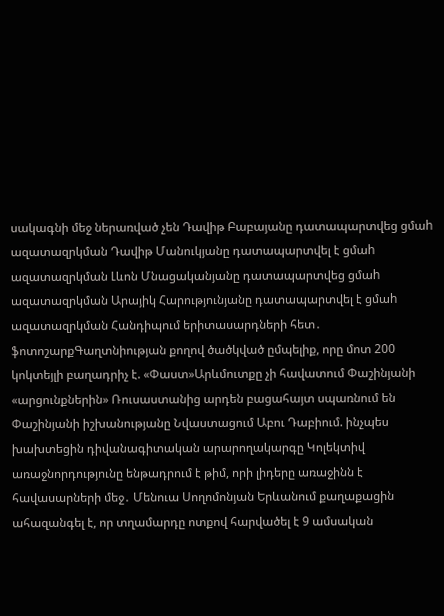սակագնի մեջ ներառված չեն Դավիթ Բաբայանը դատապարտվեց ցմաh ազատազրկման Դավիթ Մանուկյանը դատապարտվել է ցմաh ազատազրկման Լևոն Մնացականյանը դատապարտվեց ցմաh ազատազրկման Արայիկ Հարությունյանը դատապարտվել է ցմաh ազատազրկման Հանդիպում երիտասարդների հետ․ ֆոտոշարքԳաղտնիության քողով ծածկված ըմպելիք, որը մոտ 200 կոկտեյլի բաղադրիչ է. «Փաստ»Արևմուտքը չի հավատում Փաշինյանի «արցունքներին» Ռուսաստանից արդեն բացահայտ սպառնում են Փաշինյանի իշխանությանը Նվաստացում Աբու Դաբիում. ինչպես խախտեցին դիվանագիտական արարողակարգը Կոլեկտիվ առաջնորդությունը ենթադրում է թիմ, որի լիդերը առաջինն է հավասարների մեջ․ Մենուա Սողոմոնյան Երևանում քաղաքացին ահազանգել է, որ տղամարդը ոտքով հարվածել է 9 ամսական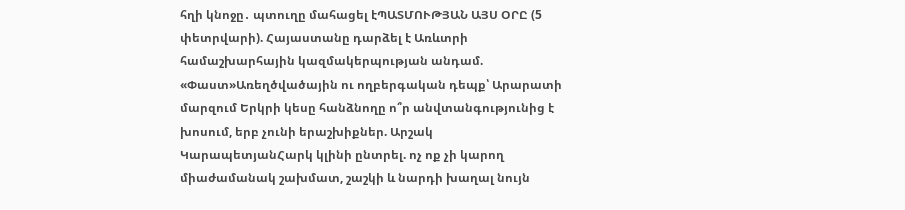հղի կնոջը․ պտուղը մահացել էՊԱՏՄՈՒԹՅԱՆ ԱՅՍ ՕՐԸ (5 փետրվարի). Հայաստանը դարձել է Առևտրի համաշխարհային կազմակերպության անդամ. «Փաստ»Առեղծվածային ու ողբերգական դեպք՝ Արարատի մարզում Երկրի կեսը հանձնողը ո՞ր անվտանգությունից է խոսում, երբ չունի երաշխիքներ. Արշակ ԿարապետյանՀարկ կլինի ընտրել. ոչ ոք չի կարող միաժամանակ շախմատ, շաշկի և նարդի խաղալ նույն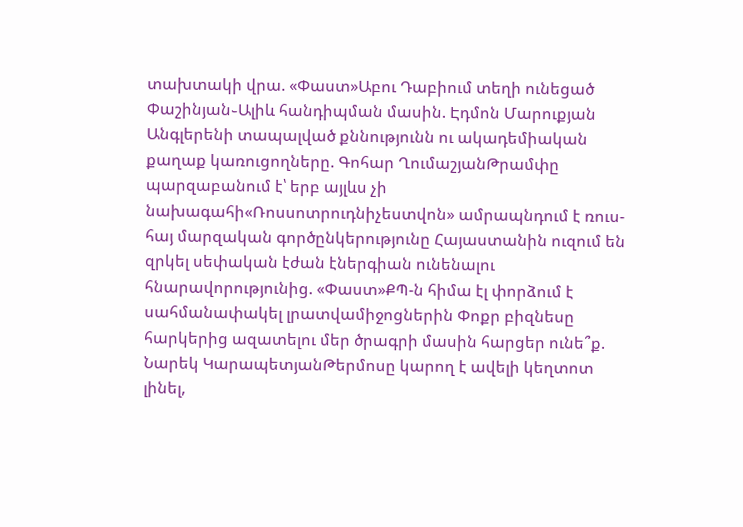տախտակի վրա. «Փաստ»Աբու Դաբիում տեղի ունեցած Փաշինյան֊Ալիև հանդիպման մասին. Էդմոն Մարուքյան Անգլերենի տապալված քննությունն ու ակադեմիական քաղաք կառուցողները. Գոհար ՂումաշյանԹրամփը պարզաբանում է՝ երբ այլևս չի նախագահի«Ռոսսոտրուդնիչեստվոն» ամրապնդում է ռուս-հայ մարզական գործընկերությունը Հայաստանին ուզում են զրկել սեփական էժան էներգիան ունենալու հնարավորությունից. «Փաստ»ՔՊ-ն հիմա էլ փորձում է սահմանափակել լրատվամիջոցներին Փոքր բիզնեսը հարկերից ազատելու մեր ծրագրի մասին հարցեր ունե՞ք. Նարեկ ԿարապետյանԹերմոսը կարող է ավելի կեղտոտ լինել,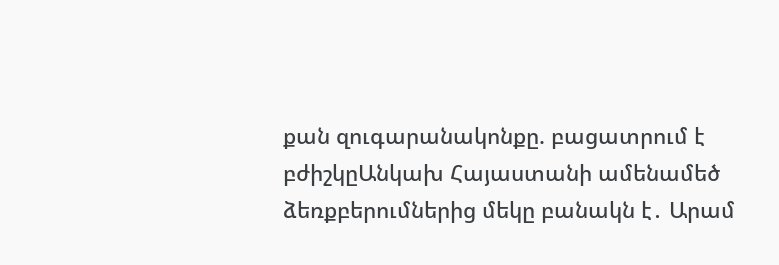քան զուգարանակոնքը. բացատրում է բժիշկըԱնկախ Հայաստանի ամենամեծ ձեռքբերումներից մեկը բանակն է․ Արամ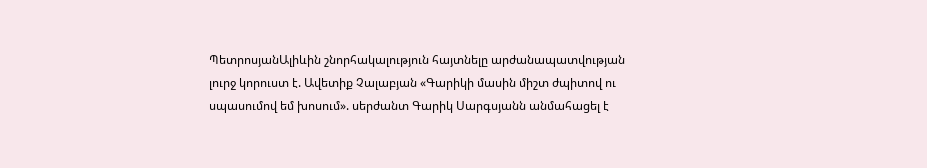ՊետրոսյանԱլիևին շնորհակալություն հայտնելը արժանապատվության լուրջ կորուստ է. Ավետիք Չալաբյան «Գարիկի մասին միշտ ժպիտով ու սպասումով եմ խոսում». սերժանտ Գարիկ Սարգսյանն անմահացել է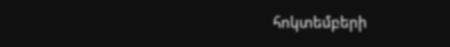հոկտեմբերի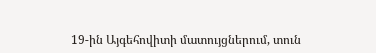19-ին Այգեհովիտի մատույցներում, տուն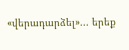«վերադարձել»... երեք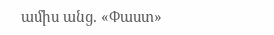ամիս անց. «Փաստ»